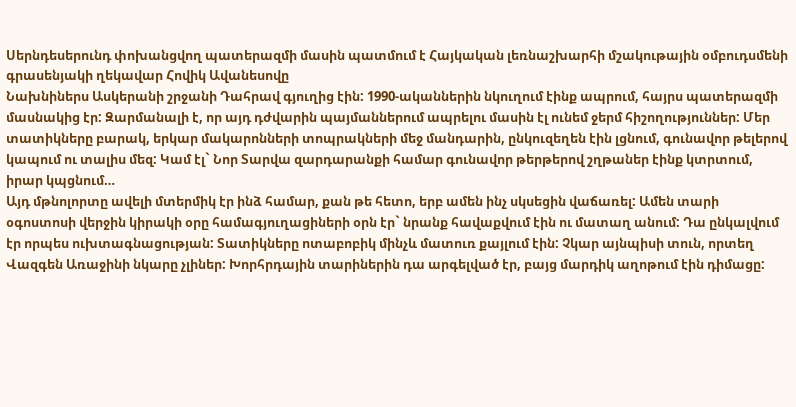Սերնդեսերունդ փոխանցվող պատերազմի մասին պատմում է Հայկական լեռնաշխարհի մշակութային օմբուդսմենի գրասենյակի ղեկավար Հովիկ Ավանեսովը
Նախնիներս Ասկերանի շրջանի Դահրավ գյուղից էին: 1990-ականներին նկուղում էինք ապրում, հայրս պատերազմի մասնակից էր: Զարմանալի է, որ այդ դժվարին պայմաններում ապրելու մասին էլ ունեմ ջերմ հիշողություններ: Մեր տատիկները բարակ, երկար մակարոնների տոպրակների մեջ մանդարին, ընկուզեղեն էին լցնում, գունավոր թելերով կապում ու տալիս մեզ: Կամ էլ` Նոր Տարվա զարդարանքի համար գունավոր թերթերով շղթաներ էինք կտրտում, իրար կպցնում…
Այդ մթնոլորտը ավելի մտերմիկ էր ինձ համար, քան թե հետո, երբ ամեն ինչ սկսեցին վաճառել: Ամեն տարի օգոստոսի վերջին կիրակի օրը համագյուղացիների օրն էր` նրանք հավաքվում էին ու մատաղ անում: Դա ընկալվում էր որպես ուխտագնացության: Տատիկները ոտաբոբիկ մինչև մատուռ քայլում էին: Չկար այնպիսի տուն, որտեղ Վազգեն Առաջինի նկարը չլիներ: Խորհրդային տարիներին դա արգելված էր, բայց մարդիկ աղոթում էին դիմացը: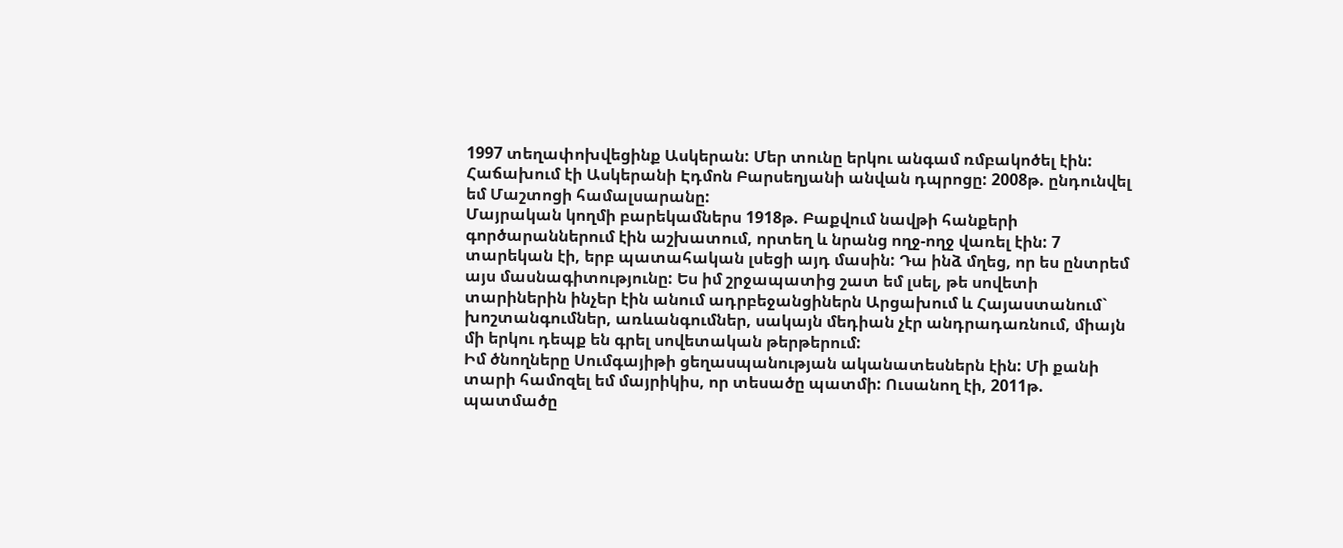1997 տեղափոխվեցինք Ասկերան: Մեր տունը երկու անգամ ռմբակոծել էին: Հաճախում էի Ասկերանի Էդմոն Բարսեղյանի անվան դպրոցը: 2008թ. ընդունվել եմ Մաշտոցի համալսարանը:
Մայրական կողմի բարեկամներս 1918թ. Բաքվում նավթի հանքերի գործարաններում էին աշխատում, որտեղ և նրանց ողջ-ողջ վառել էին: 7 տարեկան էի, երբ պատահական լսեցի այդ մասին: Դա ինձ մղեց, որ ես ընտրեմ այս մասնագիտությունը: Ես իմ շրջապատից շատ եմ լսել, թե սովետի տարիներին ինչեր էին անում ադրբեջանցիներն Արցախում և Հայաստանում` խոշտանգումներ, առևանգումներ, սակայն մեդիան չէր անդրադառնում, միայն մի երկու դեպք են գրել սովետական թերթերում:
Իմ ծնողները Սումգայիթի ցեղասպանության ականատեսներն էին: Մի քանի տարի համոզել եմ մայրիկիս, որ տեսածը պատմի: Ուսանող էի, 2011թ. պատմածը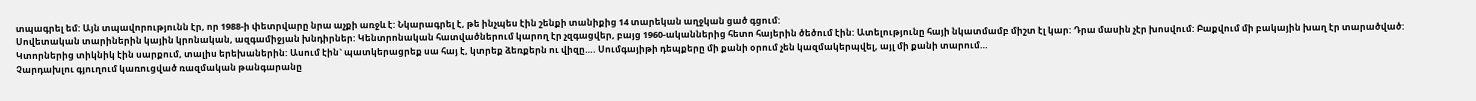տպագրել եմ: Այն տպավորությունն էր, որ 1988-ի փետրվարը նրա աչքի առջև է: Նկարագրել է, թե ինչպես էին շենքի տանիքից 14 տարեկան աղջկան ցած գցում:
Սովետական տարիներին կային կրոնական, ազգամիջյան խնդիրներ: Կենտրոնական հատվածներում կարող էր չզգացվեր, բայց 1960-ականներից հետո հայերին ծեծում էին: Ատելությունը հայի նկատմամբ միշտ էլ կար: Դրա մասին չէր խոսվում: Բաքվում մի բակային խաղ էր տարածված: Կտորներից տիկնիկ էին սարքում, տալիս երեխաներին: Ասում էին` պատկերացրեք սա հայ է, կտրեք ձեռքերն ու վիզը…. Սումգայիթի դեպքերը մի քանի օրում չեն կազմակերպվել, այլ մի քանի տարում…
Չարդախլու գյուղում կառուցված ռազմական թանգարանը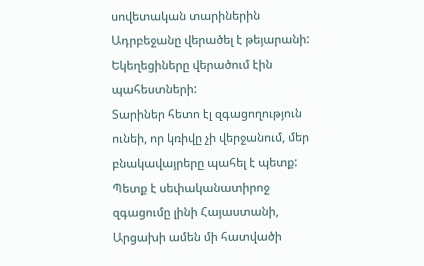սովետական տարիներին Ադրբեջանը վերածել է թեյարանի: Եկեղեցիները վերածում էին պահեստների:
Տարիներ հետո էլ զգացողություն ունեի, որ կռիվը չի վերջանում, մեր բնակավայրերը պահել է պետք: Պետք է սեփականատիրոջ զգացումը լինի Հայաստանի, Արցախի ամեն մի հատվածի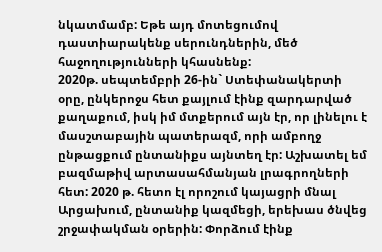նկատմամբ: Եթե այդ մոտեցումով դաստիարակենք սերունդներին, մեծ հաջողությունների կհասնենք:
2020թ. սեպտեմբրի 26-ին` Ստեփանակերտի օրը, ընկերոջս հետ քայլում էինք զարդարված քաղաքում, իսկ իմ մտքերում այն էր, որ լինելու է մասշտաբային պատերազմ, որի ամբողջ ընթացքում ընտանիքս այնտեղ էր: Աշխատել եմ բազմաթիվ արտասահմանյան լրագրողների հետ: 2020 թ. հետո էլ որոշում կայացրի մնալ Արցախում, ընտանիք կազմեցի, երեխաս ծնվեց շրջափակման օրերին: Փորձում էինք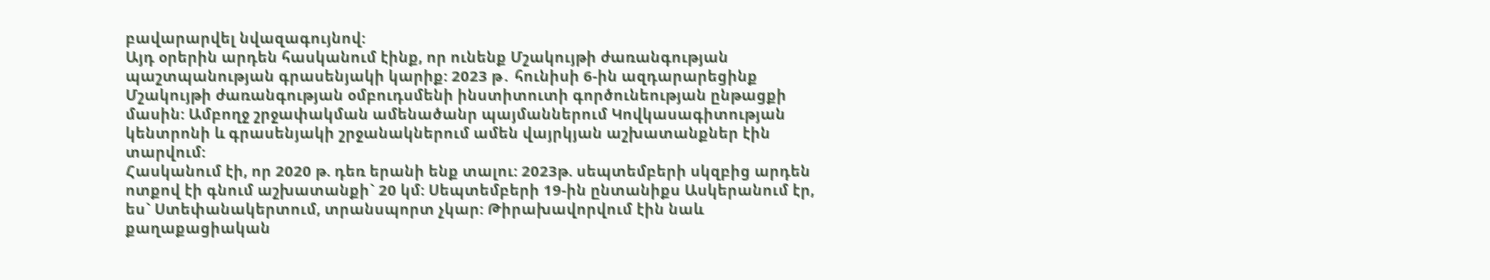բավարարվել նվազագույնով:
Այդ օրերին արդեն հասկանում էինք, որ ունենք Մշակույթի ժառանգության պաշտպանության գրասենյակի կարիք: 2023 թ․ հունիսի 6-ին ազդարարեցինք Մշակույթի ժառանգության օմբուդսմենի ինստիտուտի գործունեության ընթացքի մասին: Ամբողջ շրջափակման ամենածանր պայմաններում Կովկասագիտության կենտրոնի և գրասենյակի շրջանակներում ամեն վայրկյան աշխատանքներ էին տարվում:
Հասկանում էի, որ 2020 թ. դեռ երանի ենք տալու: 2023թ. սեպտեմբերի սկզբից արդեն ոտքով էի գնում աշխատանքի` 20 կմ: Սեպտեմբերի 19-ին ընտանիքս Ասկերանում էր, ես` Ստեփանակերտում, տրանսպորտ չկար: Թիրախավորվում էին նաև քաղաքացիական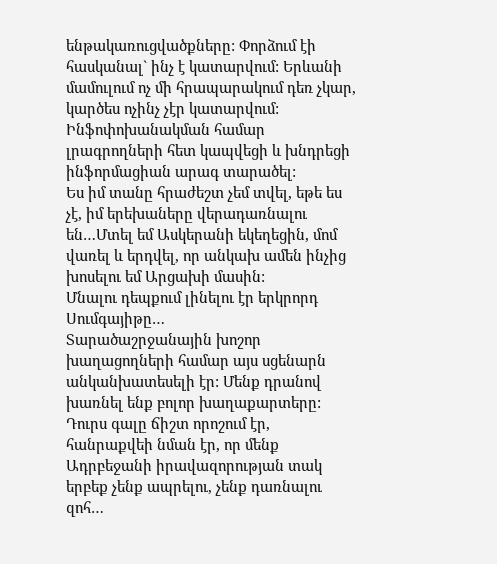ենթակառուցվածքները: Փորձում էի հասկանալ` ինչ է կատարվում: Երևանի մամուլում ոչ մի հրապարակում դեռ չկար, կարծես ոչինչ չէր կատարվում: Ինֆոփոխանակման համար լրագրողների հետ կապվեցի և խնդրեցի ինֆորմացիան արագ տարածել:
Ես իմ տանը հրաժեշտ չեմ տվել, եթե ես չէ, իմ երեխաները վերադառնալու են…Մտել եմ Ասկերանի եկեղեցին, մոմ վառել և երդվել, որ անկախ ամեն ինչից խոսելու եմ Արցախի մասին:
Մնալու դեպքում լինելու էր երկրորդ Սումգայիթը…
Տարածաշրջանային խոշոր խաղացողների համար այս սցենարն անկանխատեսելի էր: Մենք դրանով խառնել ենք բոլոր խաղաքարտերը: Դուրս գալը ճիշտ որոշում էր, հանրաքվեի նման էր, որ մենք Ադրբեջանի իրավազորության տակ երբեք չենք ապրելու, չենք դառնալու զոհ…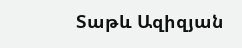Տաթև Ազիզյան